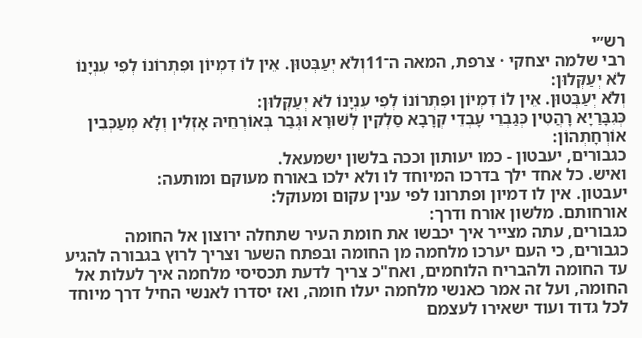רש״י
רבי שלמה יצחקי · צרפת, המאה ה־11וְלֹא יְעַבְּטוּן. אֵין לוֹ דִמְיוֹן וּפִתְרוֹנוֹ לְפִי עִנְיָנוֹ לֹא יְעַקְּלוּן:
וְלֹא יְעַבְּטוּן. אֵין לוֹ דִמְיוֹן וּפִתְרוֹנוֹ לְפִי עִנְיָנוֹ לֹא יְעַקְּלוּן:
כְּגִבָּרַיָא רָהֲטִין כְּגַבְרֵי עָבְדֵי קְרָבָא סַלְקִין לְשׁוּרָא וּגְבַר בְּאוֹרְחֵיהּ אָזְלִין וְלָא מְעַכְּבִין אוֹרְחָתְהוֹן:
כגבורים, יעבטון - כמו יעותון וככה בלשון ישמעאל.
ואיש. כל אחד ילך בדרכו המיוחד לו ולא ילכו באורח מעוקם ומותעה:
יעבטון. אין לו דמיון ופתרונו לפי ענין עקום ומעוקל:
אורחותם. מלשון אורח ודרך:
כגבורים, עתה מצייר איך יכבשו את חומת העיר שתחלה ירוצון אל החומה כגבורים, כי העם יערכו מלחמה מן החומה ובפתח השער וצריך לרוץ בגבורה להגיע עד החומה ולהבריח הלוחמים, ואח"כ צריך לדעת תכסיסי מלחמה איך לעלות אל החומה, ועל זה אמר כאנשי מלחמה יעלו חומה, ואז יסדרו לאנשי החיל דרך מיוחד לכל גדוד ועוד ישאירו לעצמם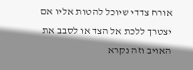אורח צדדי שיוכל להטות אליו אם יצטרך ללכת אל הצד או לסבב את האויב וזה נקרא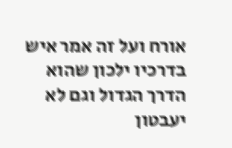אורח ועל זה אמר איש בדרכיו ילכון שהוא הדרך הגדול וגם לא יעבטון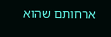ארחותם שהוא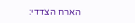הארח הצדדי: